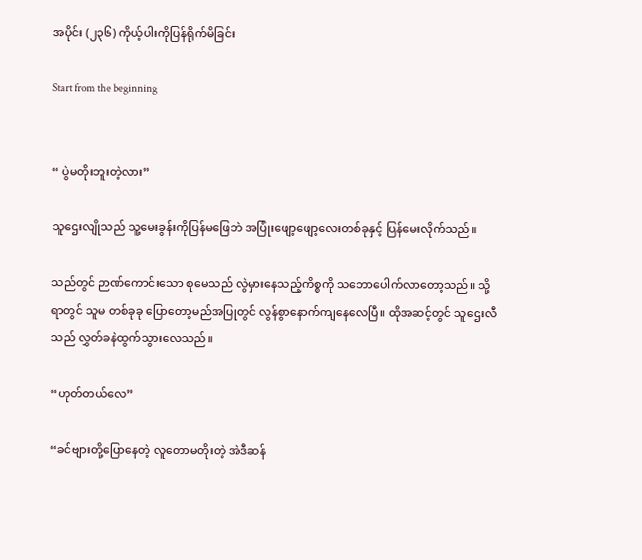အပိုင်း (၂၃၆) ကိုယ့်ပါးကိုပြန်ရိုက်မိခြင်း

Start from the beginning


“ ပွဲမတိုးဘူးတဲ့လား”

သူဌေးလျိုသည် သူ့မေးခွန်းကိုပြန်မဖြေဘဲ အပြုံးဖျော့ဖျော့လေးတစ်ခုနှင့် ပြန်မေးလိုက်သည်။

သည်တွင် ဉာဏ်ကောင်းသော စုမေသည် လွဲမှားနေသည့်ကိစ္စကို သဘောပေါက်လာတော့သည်။ သို့ရာတွင် သူမ တစ်ခုခု ပြောတော့မည်အပြုတွင် လွန်စွာနောက်ကျနေလေပြီ။ ထိုအဆင့်တွင် သူဌေးလီသည် လွှတ်ခနဲထွက်သွားလေသည်။

“ဟုတ်တယ်လေ”

“ခင်ဗျားတို့ပြောနေတဲ့ လူတောမတိုးတဲ့ အဲဒီဆန်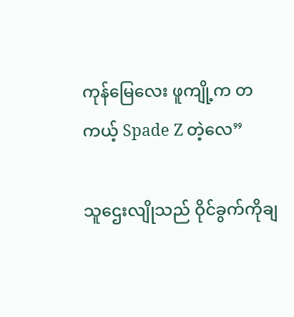ကုန်မြေလေး ဖူကျို့က တကယ့် Spade Z တဲ့လေ”

သူဌေးလျိုသည် ဝိုင်ခွက်ကိုချ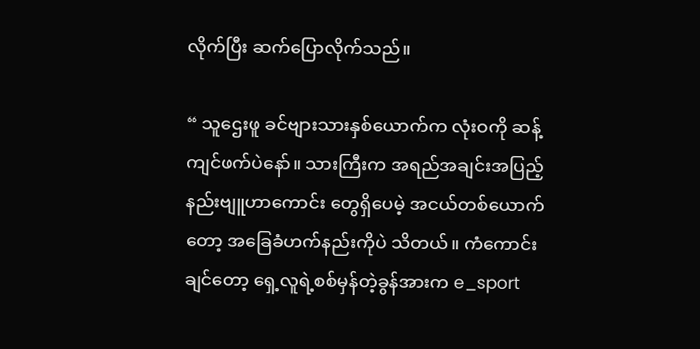လိုက်ပြီး ဆက်ပြောလိုက်သည်။

“ သူဌေးဖူ ခင်ဗျားသားနှစ်ယောက်က လုံးဝကို ဆန့်ကျင်ဖက်ပဲနော်။ သားကြီးက အရည်အချင်းအပြည့် နည်းဗျူဟာကောင်း တွေရှိပေမဲ့ အငယ်တစ်ယောက်တော့ အခြေခံဟက်နည်းကိုပဲ သိတယ်။ ကံကောင်းချင်တော့ ရှေ့လူရဲ့စစ်မှန်တဲ့ခွန်အားက e_sport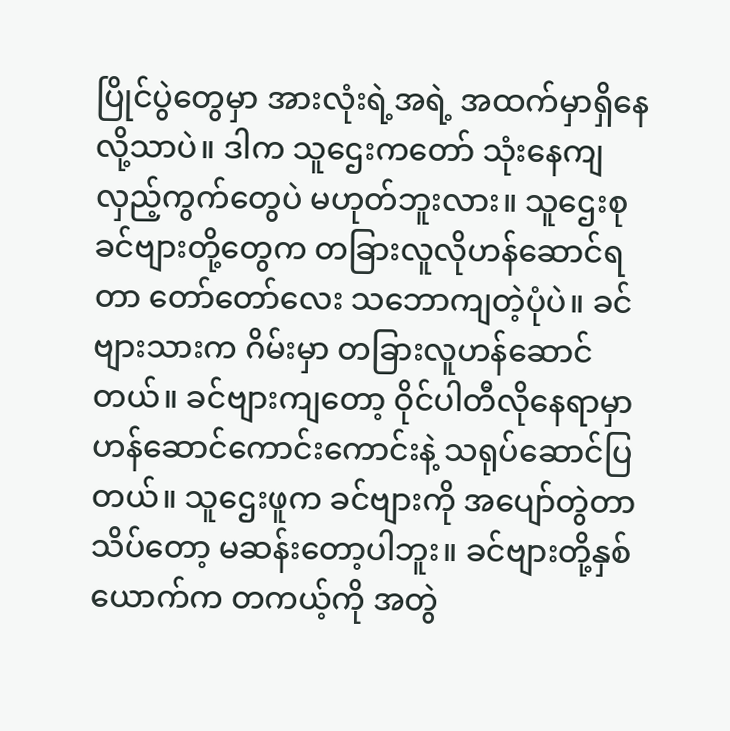ပြိုင်ပွဲတွေမှာ အားလုံးရဲ့အရဲ့ အထက်မှာရှိနေလို့သာပဲ။ ဒါက သူဌေးကတော် သုံးနေကျ လှည့်ကွက်တွေပဲ မဟုတ်ဘူးလား။ သူဌေးစု ခင်ဗျားတို့တွေက တခြားလူလိုဟန်ဆောင်ရတာ တော်တော်လေး သဘောကျတဲ့ပုံပဲ။ ခင်ဗျားသားက ဂိမ်းမှာ တခြားလူဟန်ဆောင်တယ်။ ခင်ဗျားကျတော့ ဝိုင်ပါတီလိုနေရာမှာ ဟန်ဆောင်ကောင်းကောင်းနဲ့ သရုပ်ဆောင်ပြတယ်။ သူဌေးဖူက ခင်ဗျားကို အပျော်တွဲတာ သိပ်တော့ မဆန်းတော့ပါဘူး။ ခင်ဗျားတို့နှစ်ယောက်က တကယ့်ကို အတွဲ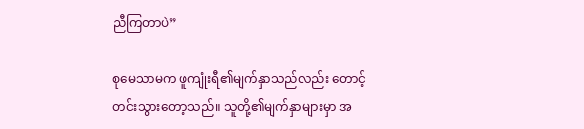ညီကြတာပဲ”

စုမေသာမက ဖူကျုံးရီ၏မျက်နှာသည်လည်း တောင့်တင်းသွားတော့သည်။ သူတို့၏မျက်နှာများမှာ အ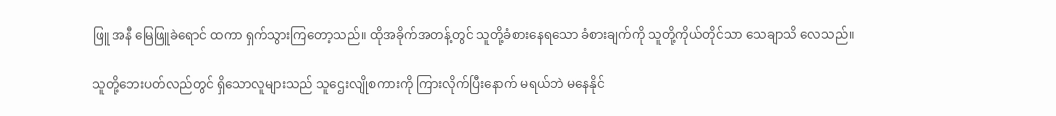ဖြူ အနီ မြေဖြူခဲရောင် ထကာ ရှက်သွားကြတော့သည်။ ထိုအခိုက်အတန့်တွင် သူတို့ခံစားနေရသော ခံစားချက်ကို သူတို့ကိုယ်တိုင်သာ သေချာသိ လေသည်။

သူတို့ဘေးပတ်လည်တွင် ရှိသောလူများသည် သူဌေးလျိုစကားကို ကြားလိုက်ပြီးနောက် မရယ်ဘဲ မနေနိုင်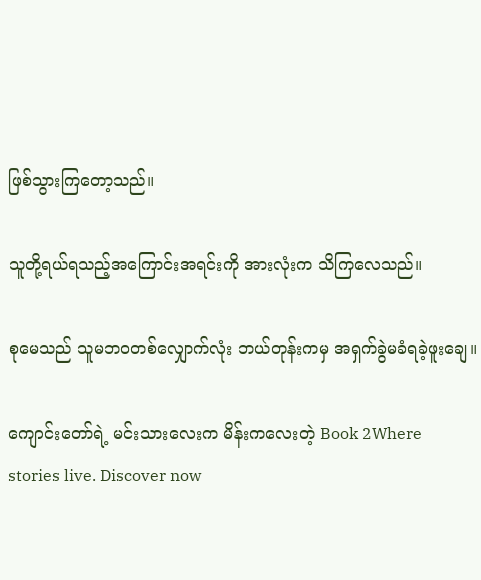ဖြစ်သွားကြတော့သည်။

သူတို့ရယ်ရသည့်အကြောင်းအရင်းကို အားလုံးက သိကြလေသည်။

စုမေသည် သူမဘဝတစ်လျှောက်လုံး ဘယ်တုန်းကမှ အရှက်ခွဲမခံရခဲ့ဖူးချေ။

ကျောင်းတော်ရဲ့ မင်းသားလေးက မိန်းကလေးတဲ့ Book 2Where stories live. Discover now